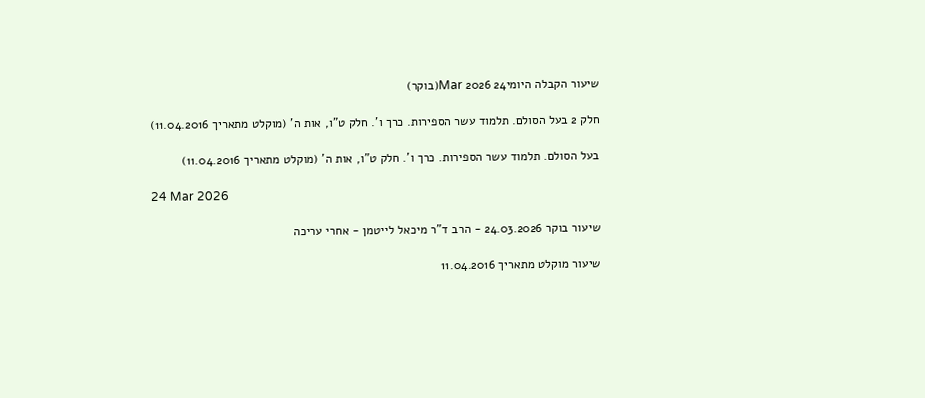שיעור הקבלה היומי24 Mar 2026(בוקר)

חלק 2 בעל הסולם. תלמוד עשר הספירות. כרך ו'. חלק ט"ו, אות ה' (מוקלט מתאריך 11.04.2016)

בעל הסולם. תלמוד עשר הספירות. כרך ו'. חלק ט"ו, אות ה' (מוקלט מתאריך 11.04.2016)

24 Mar 2026

שיעור בוקר 24.03.2026 - הרב ד"ר מיכאל לייטמן - אחרי עריכה

שיעור מוקלט מתאריך 11.04.2016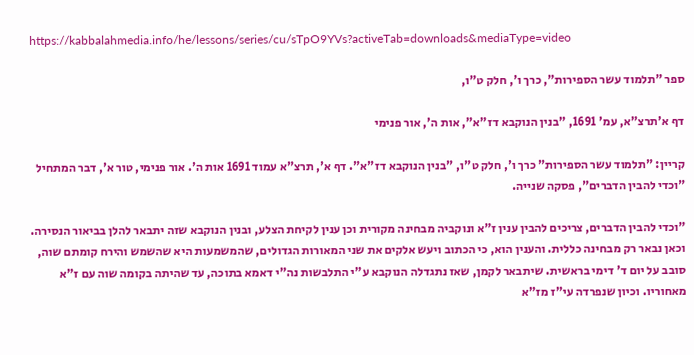https://kabbalahmedia.info/he/lessons/series/cu/sTpO9YVs?activeTab=downloads&mediaType=video

ספר "תלמוד עשר הספירות", כרך ו', חלק ט"ו,

דף א'תרצ"א, עמ' 1691, "בנין הנוקבא דז"א", אות ה', אור פנימי

קריין: "תלמוד עשר הספירות" כרך ו', חלק ט"ו, "בנין הנוקבא דז"א". דף א', תרצ"א עמוד 1691 אות ה'. אור פנימי, טור א', דבר המתחיל "וכדי להבין הדברים", פסקה שנייה.

"וכדי להבין הדברים, צריכים להבין ענין ז"א ונוקביה מבחינה מקורית וכן ענין לקיחת הצלע, ובנין הנוקבא שזה יתבאר להלן בביאור הנסירה. וכאן נבאר רק מבחינה כללית. והענין הוא, כי הכתוב ויעש אלקים את שני המאורות הגדולים, שהמשמעות היא שהשמש והירח קומתם שוה, סובב על יום ד' דימי בראשית. שיתבאר לקמן, שאז נתגדלה הנוקבא ע"י התלבשות נה"י דאמא בתוכה, עד שהיתה בקומה שוה עם ז"א מאחוריו. וכיון שנפרדה עי"ז מז"א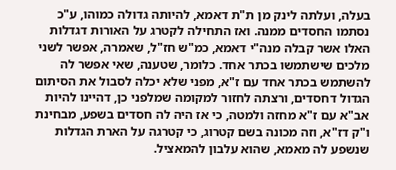בעלה, ועלתה לינק מן ת"ת דאמא, להיותה גדולה כמוהו, ע"כ נסתמו החסדים ממנה. ואז התחילה לקטרג על האורות דגדלות האלו אשר קבלה מנה"י דאמא, כמ"ש חז"ל, שאמרה, אפשר לשני מלכים שישתמשו בכתר אחד. כלומר, שטענה, שאי אפשר לה להשתמש בכתר אחד עם ז"א, מפני שלא יכלה לסבול את הסיתום הגדול דחסדים, ורצתה לחזור למקומה שמלפני כן, דהיינו להיות אב"א עם ז"א מחזה ולמטה, כי אז היה לה חסדים בשפע, מבחינת ו"ק דז"א, וזה מכונה בשם קטרוג, כי קטרגה על הארת הגדלות שנשפע לה מאמא, שהוא עלבון להמאציל.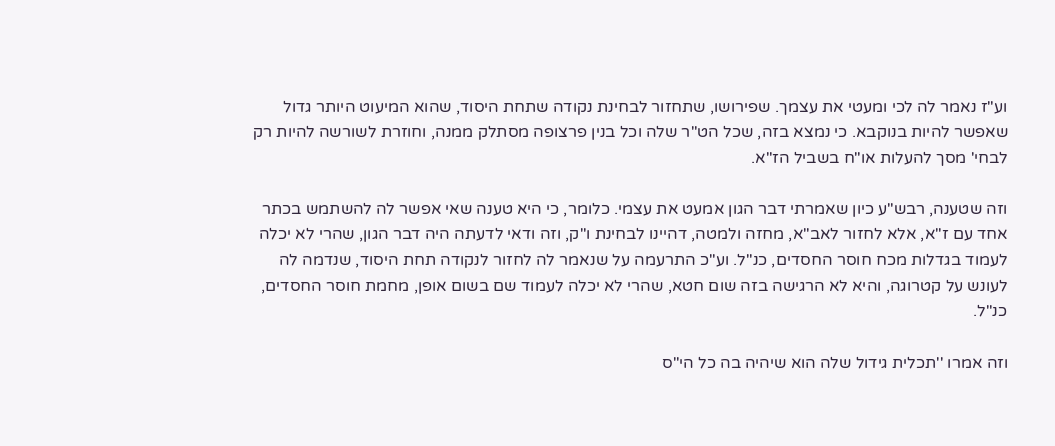וע"ז נאמר לה לכי ומעטי את עצמך. שפירושו, שתחזור לבחינת נקודה שתחת היסוד, שהוא המיעוט היותר גדול שאפשר להיות בנוקבא. כי נמצא בזה, שכל הט"ר שלה וכל בנין פרצופה מסתלק ממנה, וחוזרת לשורשה להיות רק לבחי' מסך להעלות או"ח בשביל הז"א.

וזה שטענה, רבש"ע כיון שאמרתי דבר הגון אמעט את עצמי. כלומר, כי היא טענה שאי אפשר לה להשתמש בכתר אחד עם ז"א, אלא לחזור לאב"א, מחזה ולמטה, דהיינו לבחינת ו"ק, וזה ודאי לדעתה היה דבר הגון, שהרי לא יכלה לעמוד בגדלות מכח חוסר החסדים, כנ"ל. וע"כ התרעמה על שנאמר לה לחזור לנקודה תחת היסוד, שנדמה לה לעונש על קטרוגה, והיא לא הרגישה בזה שום חטא, שהרי לא יכלה לעמוד שם בשום אופן, מחמת חוסר החסדים, כנ"ל.

וזה אמרו ''תכלית גידול שלה הוא שיהיה בה כל הי"ס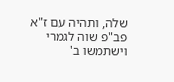שלה, ותהיה עם ז"א פב"פ שוה לגמרי וישתמשו ב'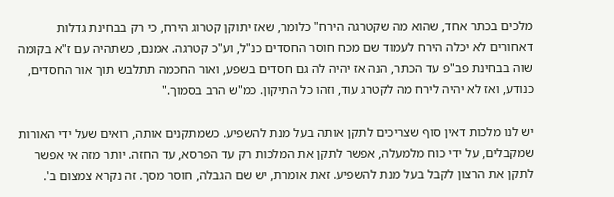מלכים בכתר אחד, שהוא מה שקטרגה הירח" כלומר, שאז יתוקן קטרוג הירח, כי רק בבחינת גדלות דאחורים לא יכלה הירח לעמוד שם מכח חוסר החסדים כנ"ל, וע"כ קטרגה. אמנם, כשתהיה עם ז"א בקומה שוה בבחינת פב"פ עד הכתר, הנה אז יהיה לה גם חסדים בשפע, ואור החכמה תתלבש תוך אור החסדים, כנודע, ואז לא יהיה לירח מה לקטרג עוד, וזהו כל התיקון. כמ"ש הרב בסמוך."

יש לנו מלכות דאין סוף שצריכים לתקן אותה בעל מנת להשפיע. כשמתקנים אותה, רואים שעל ידי האורות שמקבלים, על ידי כוח מלמעלה, אפשר לתקן את המלכות רק עד הפרסא, עד החזה. יותר מזה אי אפשר לתקן את הרצון לקבל בעל מנת להשפיע. זאת אומרת, יש שם הגבלה, חוסר מסך. זה נקרא צמצום ב'.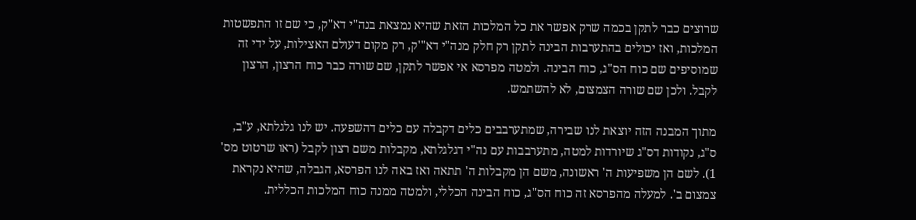שרוצים כבר לתקן בכמה שרק אפשר את כל המלכות הזאת שהיא נמצאת בנה"י דא"ק, כי שם זו התפשטות המלכות, ואז יכולים בהתערבות הבינה לתקן רק חלק מנה"י דא"'ק, רק מקום דעולם האצילות, על ידי זה שמוסיפים שם כוח הס"ג, כוח הבינה. ולמטה מפרסא אי אפשר לתקן, שם שורה כבר כוח הרצון, הרצון לקבל. ולכן שם שורה הצמצום, לא להשתמש.

מתוך המבנה הזה יוצאת לנו שבירה, שמתערבבים כלים דקבלה עם כלים דהשפעה. יש לנו גלגלתא, ע"ב, ס"ג, נקודות דס"ג שיורדות למטה, מתערבבות עם נה"י דגלגלתא, מקבלות משם רצון לקבל (ראו שרטוט מס' 1). לשם הן משפיעות ה' ראשונה, משם הן מקבלות ה' תתאה ואז באה לנו הפרסא, הגבלה, שהיא נקראת צמצום ב'. למעלה מהפרסא זה כוח הס"ג, כוח הבינה הכללי, ולמטה ממנה כוח המלכות הכללית.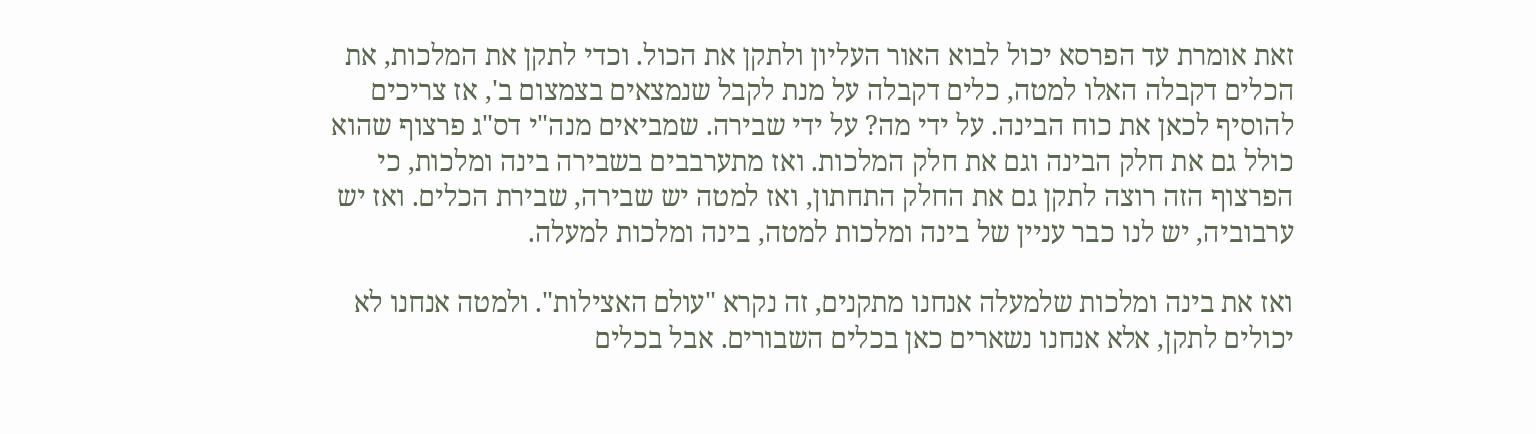זאת אומרת עד הפרסא יכול לבוא האור העליון ולתקן את הכול. וכדי לתקן את המלכות, את הכלים דקבלה האלו למטה, כלים דקבלה על מנת לקבל שנמצאים בצמצום ב', אז צריכים להוסיף לכאן את כוח הבינה. על ידי מה? על ידי שבירה. שמביאים מנה"י דס"ג פרצוף שהוא כולל גם את חלק הבינה וגם את חלק המלכות. ואז מתערבבים בשבירה בינה ומלכות, כי הפרצוף הזה רוצה לתקן גם את החלק התחתון, ואז למטה יש שבירה, שבירת הכלים. ואז יש ערבוביה, יש לנו כבר עניין של בינה ומלכות למטה, בינה ומלכות למעלה.

ואז את בינה ומלכות שלמעלה אנחנו מתקנים, זה נקרא "עולם האצילות". ולמטה אנחנו לא יכולים לתקן, אלא אנחנו נשארים כאן בכלים השבורים. אבל בכלים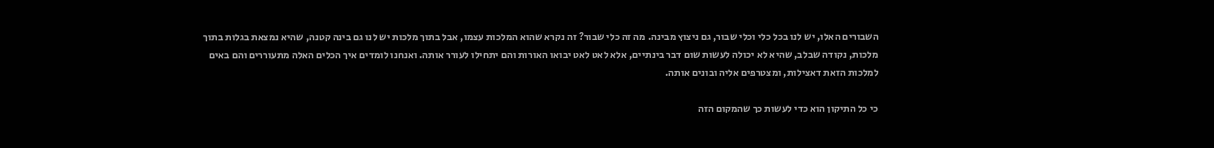השבורים האלו, יש לנו בכל כלי וכלי שבור, גם ניצוץ מבינה. מה זה כלי שבור? זה נקרא שהוא המלכות עצמו, אבל בתוך מלכות יש לנו גם בינה קטנה, שהיא נמצאת בגלות בתוך מלכות, נקודה שבלב, שהיא לא יכולה לעשות שום דבר בינתיים, אלא לאט לאט יבואו האורות והם יתחילו לעורר אותה. ואנחנו לומדים איך הכלים האלה מתעוררים והם באים למלכות הזאת דאצילות, ומצטרפים אליה ובונים אותה.

כי כל התיקון הוא כדי לעשות כך שהמקום הזה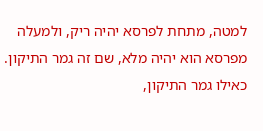למטה, מתחת לפרסא יהיה ריק, ולמעלה מפרסא הוא יהיה מלא, שם זה גמר התיקון. כאילו גמר התיקון,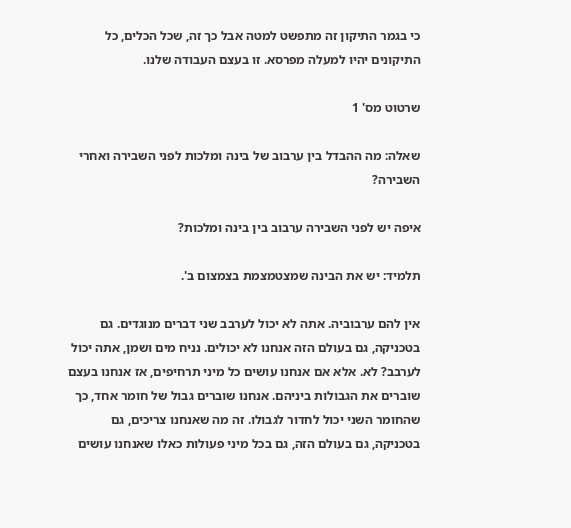כי בגמר התיקון זה מתפשט למטה אבל כך זה, שכל הכלים, כל התיקונים יהיו למעלה מפרסא. זו בעצם העבודה שלנו.

שרטוט מס' 1

שאלה: מה ההבדל בין ערבוב של בינה ומלכות לפני השבירה ואחרי השבירה?

איפה יש לפני השבירה ערבוב בין בינה ומלכות?

תלמיד: יש את הבינה שמצטמצמת בצמצום ב'.

אין להם ערבוביה. אתה לא יכול לערבב שני דברים מנוגדים. גם בטכניקה, גם בעולם הזה אנחנו לא יכולים. נניח מים ושמן, אתה יכול לערבב? לא. אלא אם אנחנו עושים כל מיני תרחיפים, אז אנחנו בעצם שוברים את הגבולות ביניהם. אנחנו שוברים גבול של חומר אחד, כך שהחומר השני יכול לחדור לגבולו. זה מה שאנחנו צריכים, גם בטכניקה, גם בעולם הזה, גם בכל מיני פעולות כאלו שאנחנו עושים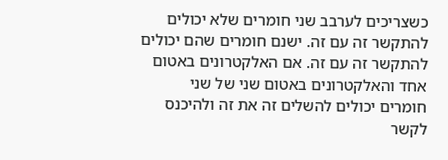כשצריכים לערבב שני חומרים שלא יכולים להתקשר זה עם זה. ישנם חומרים שהם יכולים להתקשר זה עם זה. אם האלקטרונים באטום אחד והאלקטרונים באטום שני של שני חומרים יכולים להשלים זה את זה ולהיכנס לקשר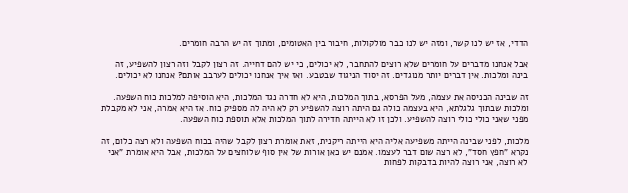הדדי, אז יש לנו קשר, ומזה יש לנו כבר מולקולות, חיבור בין האטומים, ומתוך זה יש הרבה חומרים.

אבל אנחנו מדברים על חומרים שלא רוצים להתחבר, לא יכולים, כי יש להם דחייה. זה רצון לקבל וזה רצון להשפיע, זה בינה ומלכות. אין דברים יותר מנוגדים. זה יסוד הניגוד שבטבע. ואז איך אנחנו יכולים לערבב אותם? אנחנו לא יכולים.

זה שבינה הכניסה את עצמה, מעל הפרסא, בתוך המלכות, היא לא חדרה נגד המלכות, היא הוסיפה למלכות כוח השפעה. ומלכות שבתוך גלגלתא, היא בעצמה כולה גם היתה רוצה להשפיע רק לא היה לה מספיק כוח. אז היא אמרה, אני לא מקבלת מפני שאני כולי כולי רוצה להשפיע. ולכן זו לא הייתה חדירה לתוך המלכות אלא תוספת כוח השפעה.

מלכות, לפני שבינה הייתה משפיעה אליה היא הייתה ריקנית, זאת אומרת רצון לקבל שהיה בכוח השפעה ולא רצה כלום, זה נקרא "חפץ חסד", לא רצה שום דבר לעצמו. אמנם יש כאן אורות של אין סוף שלוחצים על המלכות, אבל היא אומרת "אני לא רוצה, אני רוצה להיות בדבקות לפחות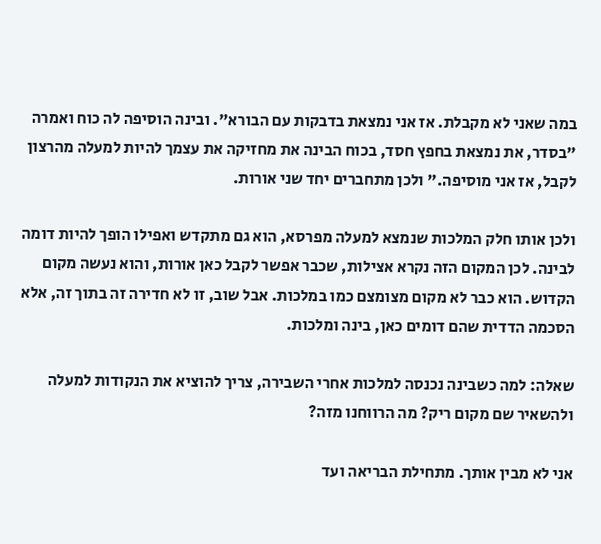במה שאני לא מקבלת. אז אני נמצאת בדבקות עם הבורא". ובינה הוסיפה לה כוח ואמרה "בסדר, את נמצאת בחפץ חסד, בכוח הבינה את מחזיקה את עצמך להיות למעלה מהרצון לקבל, אז אני מוסיפה." ולכן מתחברים יחד שני אורות.

ולכן אותו חלק המלכות שנמצא למעלה מפרסא, הוא גם מתקדש ואפילו הופך להיות דומה לבינה. לכן המקום הזה נקרא אצילות, שכבר אפשר לקבל כאן אורות, והוא נעשה מקום הקדוש. הוא כבר לא מקום מצומצם כמו במלכות. אבל שוב, זו לא חדירה זה בתוך זה, אלא הסכמה הדדית שהם דומים כאן, בינה ומלכות.

שאלה: למה כשבינה נכנסה למלכות אחרי השבירה, צריך להוציא את הנקודות למעלה ולהשאיר שם מקום ריק? מה הרווחנו מזה?

אני לא מבין אותך. מתחילת הבריאה ועד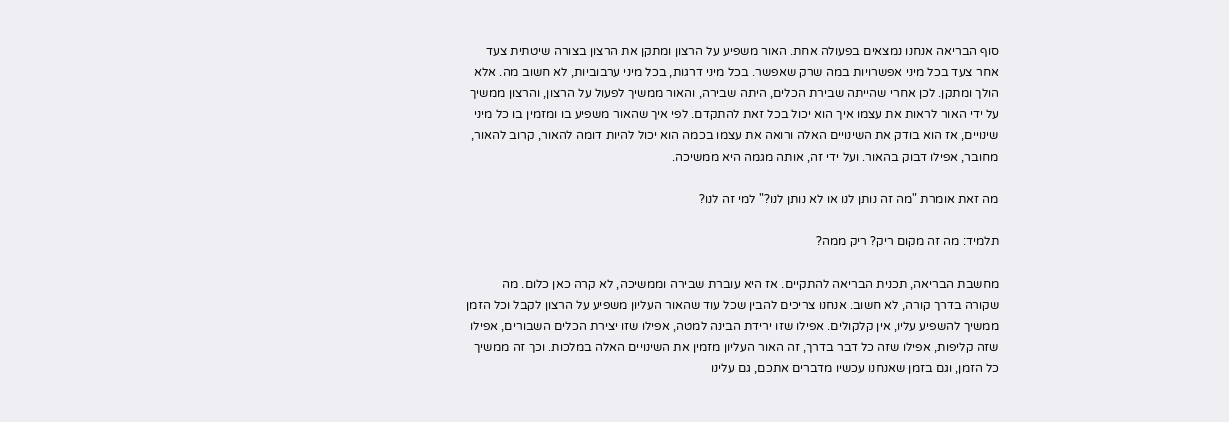סוף הבריאה אנחנו נמצאים בפעולה אחת. האור משפיע על הרצון ומתקן את הרצון בצורה שיטתית צעד אחר צעד בכל מיני אפשרויות במה שרק שאפשר. בכל מיני דרגות, בכל מיני ערבוביות, לא חשוב מה. אלא הולך ומתקן. לכן אחרי שהייתה שבירת הכלים, היתה שבירה, והאור ממשיך לפעול על הרצון, והרצון ממשיך על ידי האור לראות את עצמו איך הוא יכול בכל זאת להתקדם. לפי איך שהאור משפיע בו ומזמין בו כל מיני שינויים, אז הוא בודק את השינויים האלה ורואה את עצמו בכמה הוא יכול להיות דומה להאור, קרוב להאור, מחובר, אפילו דבוק בהאור. ועל ידי זה, אותה מגמה היא ממשיכה.

מה זאת אומרת "מה זה נותן לנו או לא נותן לנו?" למי זה לנו?

תלמיד: מה זה מקום ריק? ריק ממה?

מחשבת הבריאה, תכנית הבריאה להתקיים. אז היא עוברת שבירה וממשיכה, לא קרה כאן כלום. מה שקורה בדרך קורה, לא חשוב. אנחנו צריכים להבין שכל עוד שהאור העליון משפיע על הרצון לקבל וכל הזמן ממשיך להשפיע עליו, אין קלקולים. אפילו שזו ירידת הבינה למטה, אפילו שזו יצירת הכלים השבורים, אפילו שזה קליפות, אפילו שזה כל דבר בדרך, זה האור העליון מזמין את השינויים האלה במלכות. וכך זה ממשיך כל הזמן, וגם בזמן שאנחנו עכשיו מדברים אתכם, גם עלינו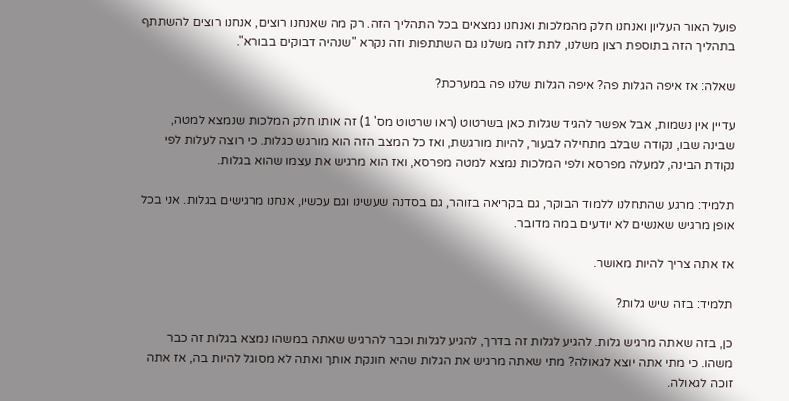פועל האור העליון ואנחנו חלק מהמלכות ואנחנו נמצאים בכל התהליך הזה. רק מה שאנחנו רוצים, אנחנו רוצים להשתתף בתהליך הזה בתוספת רצון משלנו, לתת לזה משלנו גם השתתפות וזה נקרא "שנהיה דבוקים בבורא".

שאלה: אז איפה הגלות פה? איפה הגלות שלנו פה במערכת?

עדיין אין נשמות, אבל אפשר להגיד שגלות כאן בשרטוט (ראו שרטוט מס' 1) זה אותו חלק המלכות שנמצא למטה, שבינה שבו, נקודה שבלב מתחילה לבעור, להיות מורגשת, ואז כל המצב הזה הוא מורגש כגלות. כי רוצה לעלות לפי נקודת הבינה, למעלה מפרסא ולפי המלכות נמצא למטה מפרסא, ואז הוא מרגיש את עצמו שהוא בגלות.

תלמיד: מרגע שהתחלנו ללמוד הבוקר, גם בקריאה בזוהר, גם בסדנה שעשינו וגם עכשיו, אנחנו מרגישים בגלות. אני בכל אופן מרגיש שאנשים לא יודעים במה מדובר.

אז אתה צריך להיות מאושר.

תלמיד: בזה שיש גלות?

כן, בזה שאתה מרגיש גלות. להגיע לגלות זה בדרך, להגיע לגלות וכבר להרגיש שאתה במשהו נמצא בגלות זה כבר משהו. כי מתי אתה יוצא לגאולה? מתי שאתה מרגיש את הגלות שהיא חונקת אותך ואתה לא מסוגל להיות בה, אז אתה זוכה לגאולה.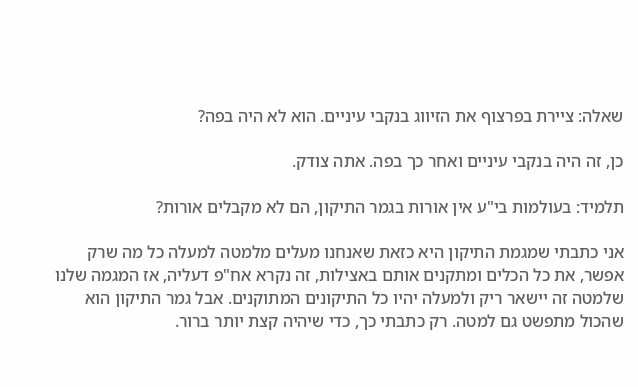שאלה: ציירת בפרצוף את הזיווג בנקבי עיניים. הוא לא היה בפה?

כן, זה היה בנקבי עיניים ואחר כך בפה. אתה צודק.

תלמיד: בעולמות בי"ע אין אורות בגמר התיקון, הם לא מקבלים אורות?

אני כתבתי שמגמת התיקון היא כזאת שאנחנו מעלים מלמטה למעלה כל מה שרק אפשר, את כל הכלים ומתקנים אותם באצילות, זה נקרא אח"פ דעליה, אז המגמה שלנו שלמטה זה יישאר ריק ולמעלה יהיו כל התיקונים המתוקנים. אבל גמר התיקון הוא שהכול מתפשט גם למטה. רק כתבתי כך, כדי שיהיה קצת יותר ברור.